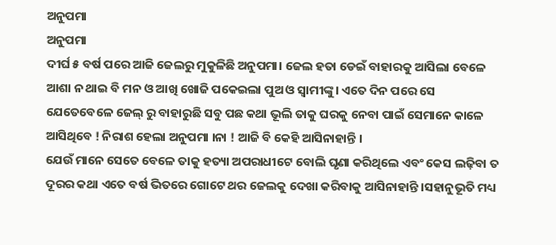ଅନୁପମା
ଅନୁପମା
ଦୀର୍ଘ ୫ ବର୍ଷ ପରେ ଆଜି ଜେଲରୁ ମୁକୁଳିଛି ଅନୁପମା। ଜେଲ ହତା ଡେଇଁ ବାହାରକୁ ଆସିଲା ବେଳେ ଆଶା ନ ଥାଇ ବି ମନ ଓ ଆଖି ଖୋଜି ପକେଇଲା ପୁଅ ଓ ସ୍ୱାମୀଙ୍କୁ। ଏତେ ଦିନ ପରେ ସେ ଯେତେବେଳେ ଜେଲ୍ ରୁ ବାହାରୁଛି ସବୁ ପଛ କଥା ଭୂଲି ତାକୁ ଘରକୁ ନେବା ପାଇଁ ସେମାନେ କାଳେ ଆସିଥିବେ ! ନିରାଶ ହେଲା ଅନୁପମା ।ନା ! ଆଜି ବି କେହି ଆସିନାହାନ୍ତି ।
ଯେଉଁ ମାନେ ସେତେ ବେଳେ ତାକୁ ହତ୍ୟା ଅପରାଧୀଟେ ବୋଲି ଘୃଣା କରିଥିଲେ ଏବଂ କେସ ଲଢ଼ିବା ତ ଦୂରର କଥା ଏତେ ବର୍ଷ ଭିତରେ ଗୋଟେ ଥର ଜେଲକୁ ଦେଖା କରିବାକୁ ଆସିନାହାନ୍ତି ।ସହାନୁଭୂତି ମଧ୍ୟ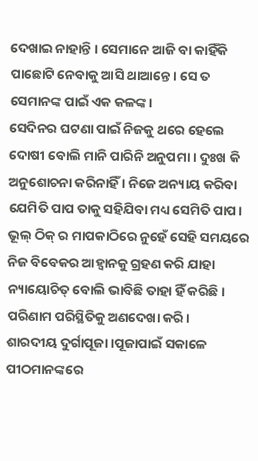ଦେଖାଇ ନାହାନ୍ତି । ସେମାନେ ଆଜି ବା କାହିଁକି ପାଛୋଟି ନେବାକୁ ଆସି ଥାଆନ୍ତେ। ସେ ତ ସେମାନଙ୍କ ପାଇଁ ଏକ କଳଙ୍କ।
ସେଦିନର ଘଟଣା ପାଇଁ ନିଜକୁ ଥରେ ହେଲେ ଦୋଷୀ ବୋଲି ମାନି ପାରିନି ଅନୁପମା । ଦୁଃଖ କି ଅନୁଶୋଚନା କରିନାହିଁ । ନିଜେ ଅନ୍ୟାୟ କରିବା ଯେମିତି ପାପ ତାକୁ ସହିଯିବା ମଧ୍ୟ ସେମିତି ପାପ। ଭୂଲ୍ ଠିକ୍ ର ମାପକାଠିରେ ନୁହେଁ ସେହି ସମୟରେ ନିଜ ବିବେକର ଆହ୍ବାନକୁ ଗ୍ରହଣ କରି ଯାହା ନ୍ୟାୟୋଚିତ୍ ବୋଲି ଭାବିଛି ତାହା ହିଁ କରିଛି। ପରିଣାମ ପରିସ୍ଥିତିକୁ ଅଣଦେଖା କରି।
ଶାରଦୀୟ ଦୁର୍ଗାପୂଜା ।ପୂଜାପାଇଁ ସକାଳେ ପୀଠମାନଙ୍କରେ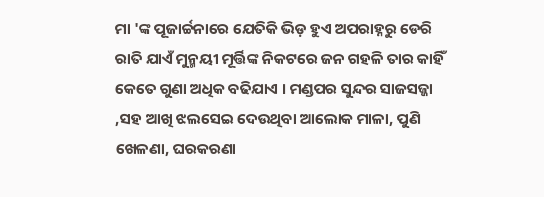ମା 'ଙ୍କ ପୂଜାର୍ଚ୍ଚନାରେ ଯେତିକି ଭିଡ଼ ହୁଏ ଅପରାହ୍ନରୁ ଡେରି ରାତି ଯାଏଁ ମୁନ୍ମୟୀ ମୂର୍ତ୍ତିଙ୍କ ନିକଟରେ ଜନ ଗହଳି ତାର କାହିଁ କେତେ ଗୁଣା ଅଧିକ ବଢିଯାଏ । ମଣ୍ଡପର ସୁନ୍ଦର ସାଜସଜ୍ଜା ,ସହ ଆଖି ଝଲସେଇ ଦେଉଥିବା ଆଲୋକ ମାଳା, ପୁଣି ଖେଳଣା, ଘରକରଣା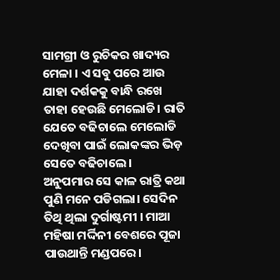ସାମଗ୍ରୀ ଓ ରୁଚିକର ଖାଦ୍ୟର ମେଳା । ଏ ସବୁ ପରେ ଆଉ ଯାହା ଦର୍ଶକକୁ ବାନ୍ଧି ରଖେ ତାହା ହେଉଛି ମେଲୋଡି। ରାତି ଯେତେ ବଢିଚାଲେ ମେଲୋଡି ଦେଖିବା ପାଇଁ ଲୋକଙ୍କର ଭିଡ଼ ସେତେ ବଢିଚାଲେ।
ଅନୁପମାର ସେ କାଳ ରାତ୍ରି କଥା ପୁଣି ମନେ ପଡିଗଲା। ସେଦିନ ତିଥି ଥିଲା ଦୁର୍ଗାଷ୍ଟମୀ । ମାଆ ମହିଷା ମର୍ଦ୍ଦିନୀ ବେଶରେ ପୂଜା ପାଉଥାନ୍ତି ମଣ୍ଡପରେ।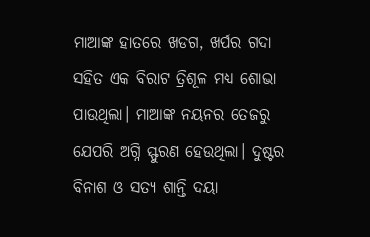ମାଆଙ୍କ ହାତରେ ଖଡଗ, ଖର୍ପର ଗଦା ସହିତ ଏକ ବିରାଟ ତ୍ରିଶୂଳ ମଧ୍ୟ ଶୋଭା ପାଉଥିଲା। ମାଆଙ୍କ ନୟନର ତେଜରୁ ଯେପରି ଅଗ୍ନି ସ୍ଫୁରଣ ହେଉଥିଲା। ଦୁଷ୍ଟର ବିନାଶ ଓ ସତ୍ୟ ଶାନ୍ତି ଦୟା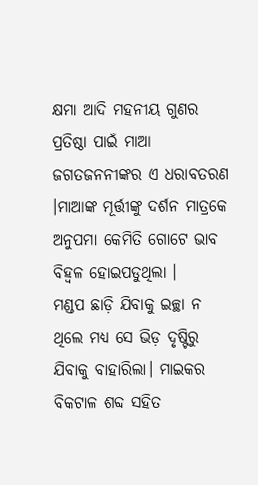କ୍ଷମା ଆଦି ମହନୀୟ ଗୁଣର ପ୍ରତିଷ୍ଠା ପାଇଁ ମାଆ ଜଗତଜନନୀଙ୍କର ଏ ଧରାବତରଣ ।ମାଆଙ୍କ ମୂର୍ତ୍ତୀଙ୍କୁ ଦର୍ଶନ ମାତ୍ରକେ ଅନୁପମା କେମିତି ଗୋଟେ ଭାବ ବିହ୍ୱଳ ହୋଇପଡୁଥିଲା ।
ମଣ୍ଡପ ଛାଡ଼ି ଯିବାକୁ ଇଚ୍ଛା ନ ଥିଲେ ମଧ୍ୟ ସେ ଭିଡ଼ ଦୃଷ୍ଟିରୁ ଯିବାକୁ ବାହାରିଲା। ମାଇକର ବିକଟାଳ ଶବ୍ଦ ସହିତ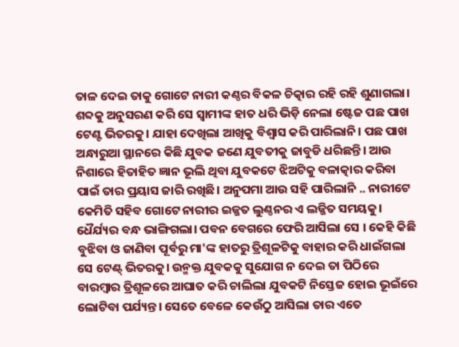ତାଳ ଦେଇ ତାକୁ ଗୋଟେ ନାରୀ କଣ୍ଠର ବିକଳ ଚିତ୍କାର ରହି ରହି ଶୁଣାଗଲା। ଶବ୍ଦକୁ ଅନୁସରଣ କରି ସେ ସ୍ଵାମୀଙ୍କ ହାତ ଧରି ଭିଡ଼ି ନେଲା ଷ୍ଟେଜ ପଛ ପାଖ ଟେଣ୍ଟ ଭିତରକୁ। ଯାହା ଦେଖିଲା ଆଖିକୁ ବିଶ୍ବାସ କରି ପାରିଲାନି। ପଛ ପାଖ ଅନ୍ଧାରୁଆ ସ୍ଥାନରେ କିଛି ଯୁବକ ଜଣେ ଯୁବତୀକୁ ଜାବୁଡି ଧରିଛନ୍ତି। ଆଉ ନିଶାରେ ହିତାହିତ ଜ୍ଞାନ ଭୂଲି ଥିବା ଯୁବକଟେ ଝିଅଟିକୁ ବଳାତ୍କାର କରିବା ପାଇଁ ତାର ପ୍ରୟାସ ଜାରି ରଖିଛି। ଅନୁପମା ଆଉ ସହି ପାରିଲାନି .. ନାରୀଟେ କେମିତି ସହିବ ଗୋଟେ ନାରୀର ଇଜ୍ଜତ ଲୁଣ୍ଠନର ଏ ଲଜ୍ଜିତ ସମୟକୁ।
ଧୈର୍ଯ୍ୟର ବନ୍ଧ ଭାଙ୍ଗିଗଲା। ପବନ ବେଗରେ ଫେରି ଆସିଲା ସେ । କେହି କିଛି ବୁଝିବା ଓ ଜାଣିବା ପୂର୍ବରୁ ମା'ଙ୍କ ହାତରୁ ତ୍ରିଶୂଳଟିକୁ ବାହାର କରି ଧାଇଁଗଲା ସେ ଟେଣ୍ଟ୍ ଭିତରକୁ। ଉନ୍ମକ୍ତ ଯୁବକକୁ ସୁଯୋଗ ନ ଦେଇ ତା ପିଠିରେ ବାରମ୍ବାର ତ୍ରିଶୂଳରେ ଆଘାତ କରି ଚାଲିଲା ଯୁବକଟି ନିସ୍ତେଜ ହୋଇ ଭୂଇଁରେ ଲୋଟିବା ପର୍ଯ୍ୟନ୍ତ। ସେତେ ବେଳେ କେଉଁଠୁ ଆସିଲା ତାର ଏତେ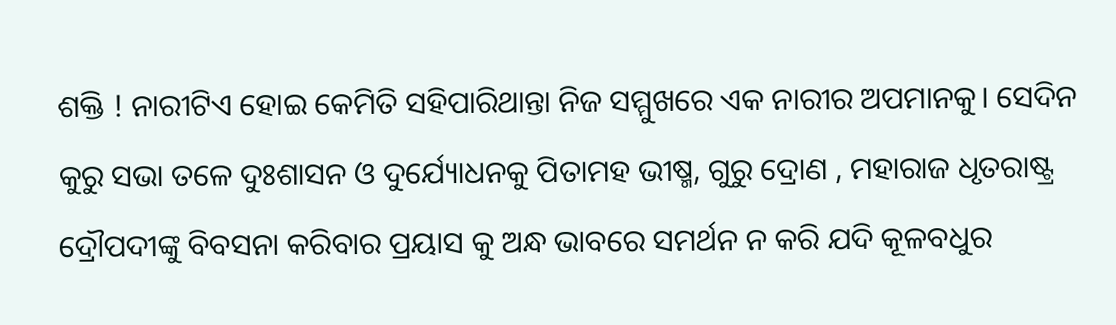ଶକ୍ତି ! ନାରୀଟିଏ ହୋଇ କେମିତି ସହିପାରିଥାନ୍ତା ନିଜ ସମ୍ମୁଖରେ ଏକ ନାରୀର ଅପମାନକୁ। ସେଦିନ କୁରୁ ସଭା ତଳେ ଦୁଃଶାସନ ଓ ଦୁର୍ଯ୍ୟୋଧନକୁ ପିତାମହ ଭୀଷ୍ମ, ଗୁରୁ ଦ୍ରୋଣ , ମହାରାଜ ଧୃତରାଷ୍ଟ୍ର ଦ୍ରୌପଦୀଙ୍କୁ ବିବସନା କରିବାର ପ୍ରୟାସ କୁ ଅନ୍ଧ ଭାବରେ ସମର୍ଥନ ନ କରି ଯଦି କୂଳବଧୁର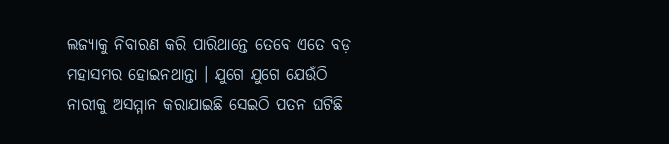ଲଜ୍ୟାକୁ ନିବାରଣ କରି ପାରିଥାନ୍ତେ ତେବେ ଏତେ ବଡ଼ ମହାସମର ହୋଇନଥାନ୍ତା । ଯୁଗେ ଯୁଗେ ଯେଉଁଠି ନାରୀକୁ ଅସମ୍ମାନ କରାଯାଇଛି ସେଇଠି ପତନ ଘଟିଛି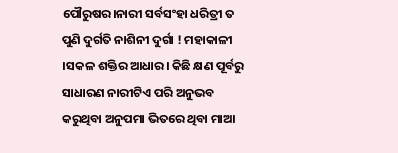ପୌରୁଷର।ନାରୀ ସର୍ବସଂହା ଧରିତ୍ରୀ ତ ପୁଣି ଦୁର୍ଗତି ନାଶିନୀ ଦୁର୍ଗା ! ମହାକାଳୀ ।ସକଳ ଶକ୍ତିର ଆଧାର। କିଛି କ୍ଷଣ ପୂର୍ବରୁ ସାଧାରଣ ନାରୀଟିଏ ପରି ଅନୁଭବ କରୁଥିବା ଅନୁପମା ଭିତରେ ଥିବା ମାଆ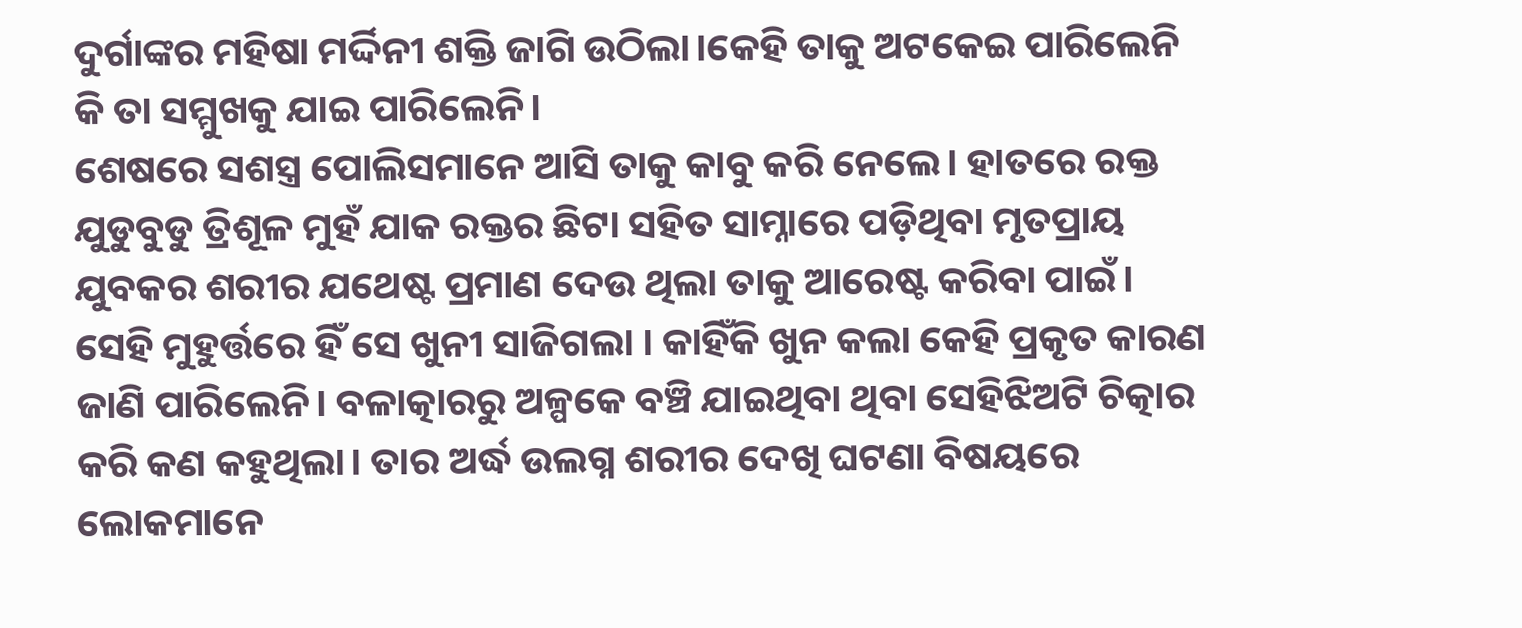ଦୁର୍ଗାଙ୍କର ମହିଷା ମର୍ଦ୍ଦିନୀ ଶକ୍ତି ଜାଗି ଉଠିଲା।କେହି ତାକୁ ଅଟକେଇ ପାରିଲେନି କି ତା ସମ୍ମୁଖକୁ ଯାଇ ପାରିଲେନି।
ଶେଷରେ ସଶସ୍ତ୍ର ପୋଲିସମାନେ ଆସି ତାକୁ କାବୁ କରି ନେଲେ। ହାତରେ ରକ୍ତ ଯୁଡୁବୁଡୁ ତ୍ରିଶୂଳ ମୁହଁ ଯାକ ରକ୍ତର ଛିଟା ସହିତ ସାମ୍ନାରେ ପଡ଼ିଥିବା ମୃତପ୍ରାୟ ଯୁବକର ଶରୀର ଯଥେଷ୍ଟ ପ୍ରମାଣ ଦେଉ ଥିଲା ତାକୁ ଆରେଷ୍ଟ କରିବା ପାଇଁ। ସେହି ମୁହୁର୍ତ୍ତରେ ହିଁ ସେ ଖୁନୀ ସାଜିଗଲା । କାହିଁକି ଖୁନ କଲା କେହି ପ୍ରକୃତ କାରଣ ଜାଣି ପାରିଲେନି। ବଳାତ୍କାରରୁ ଅଳ୍ପକେ ବଞ୍ଚି ଯାଇଥିବା ଥିବା ସେହିଝିଅଟି ଚିତ୍କାର କରି କଣ କହୁଥିଲା। ତାର ଅର୍ଦ୍ଧ ଉଲଗ୍ନ ଶରୀର ଦେଖି ଘଟଣା ବିଷୟରେ ଲୋକମାନେ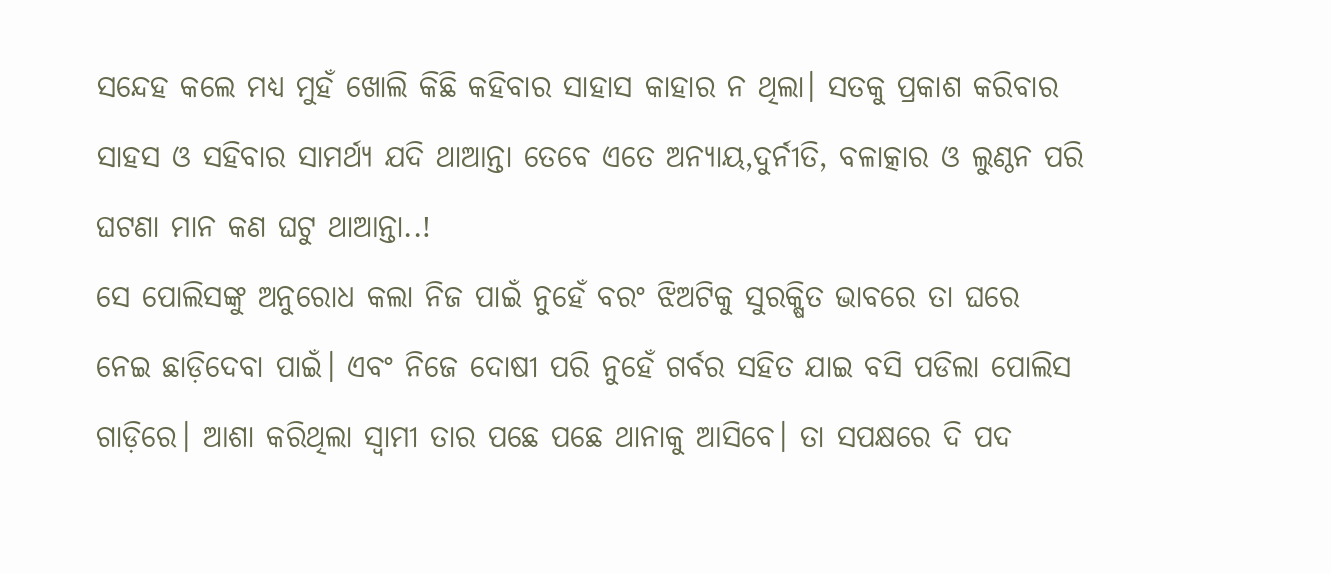ସନ୍ଦେହ କଲେ ମଧ୍ୟ ମୁହଁ ଖୋଲି କିଛି କହିବାର ସାହାସ କାହାର ନ ଥିଲା। ସତକୁ ପ୍ରକାଶ କରିବାର ସାହସ ଓ ସହିବାର ସାମର୍ଥ୍ୟ ଯଦି ଥାଆନ୍ତା ତେବେ ଏତେ ଅନ୍ୟାୟ,ଦୁର୍ନୀତି, ବଳାତ୍କାର ଓ ଲୁଣ୍ଠନ ପରି ଘଟଣା ମାନ କଣ ଘଟୁ ଥାଆନ୍ତା..!
ସେ ପୋଲିସଙ୍କୁ ଅନୁରୋଧ କଲା ନିଜ ପାଇଁ ନୁହେଁ ବରଂ ଝିଅଟିକୁ ସୁରକ୍ଷିତ ଭାବରେ ତା ଘରେ ନେଇ ଛାଡ଼ିଦେବା ପାଇଁ। ଏବଂ ନିଜେ ଦୋଷୀ ପରି ନୁହେଁ ଗର୍ବର ସହିତ ଯାଇ ବସି ପଡିଲା ପୋଲିସ ଗାଡ଼ିରେ। ଆଶା କରିଥିଲା ସ୍ବାମୀ ତାର ପଛେ ପଛେ ଥାନାକୁ ଆସିବେ। ତା ସପକ୍ଷରେ ଦି ପଦ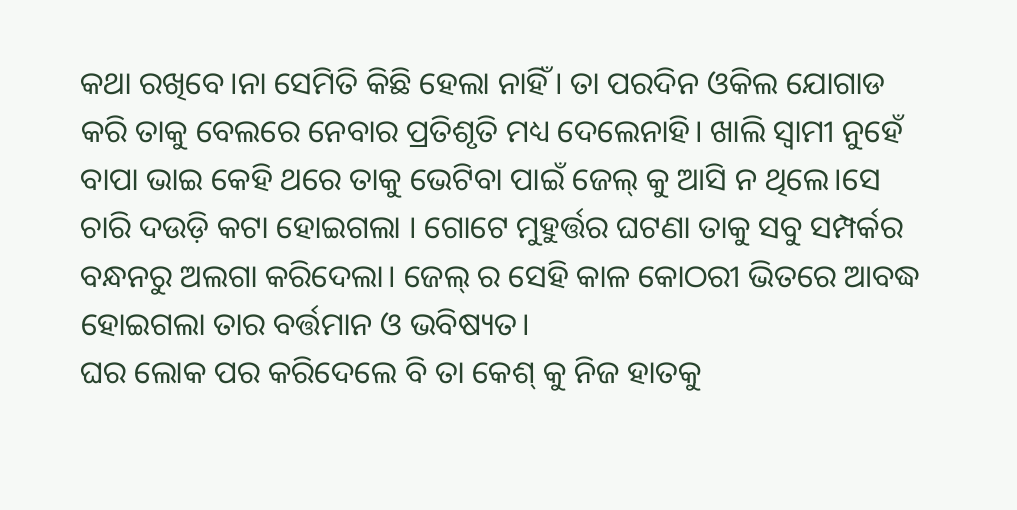କଥା ରଖିବେ।ନା ସେମିତି କିଛି ହେଲା ନାହିଁ। ତା ପରଦିନ ଓକିଲ ଯୋଗାଡ କରି ତାକୁ ବେଲରେ ନେବାର ପ୍ରତିଶୃତି ମଧ୍ୟ ଦେଲେନାହି। ଖାଲି ସ୍ଵାମୀ ନୁହେଁ ବାପା ଭାଇ କେହି ଥରେ ତାକୁ ଭେଟିବା ପାଇଁ ଜେଲ୍ କୁ ଆସି ନ ଥିଲେ।ସେ ଚାରି ଦଉଡ଼ି କଟା ହୋଇଗଲା । ଗୋଟେ ମୁହୁର୍ତ୍ତର ଘଟଣା ତାକୁ ସବୁ ସମ୍ପର୍କର ବନ୍ଧନରୁ ଅଲଗା କରିଦେଲା। ଜେଲ୍ ର ସେହି କାଳ କୋଠରୀ ଭିତରେ ଆବଦ୍ଧ ହୋଇଗଲା ତାର ବର୍ତ୍ତମାନ ଓ ଭବିଷ୍ୟତ।
ଘର ଲୋକ ପର କରିଦେଲେ ବି ତା କେଶ୍ କୁ ନିଜ ହାତକୁ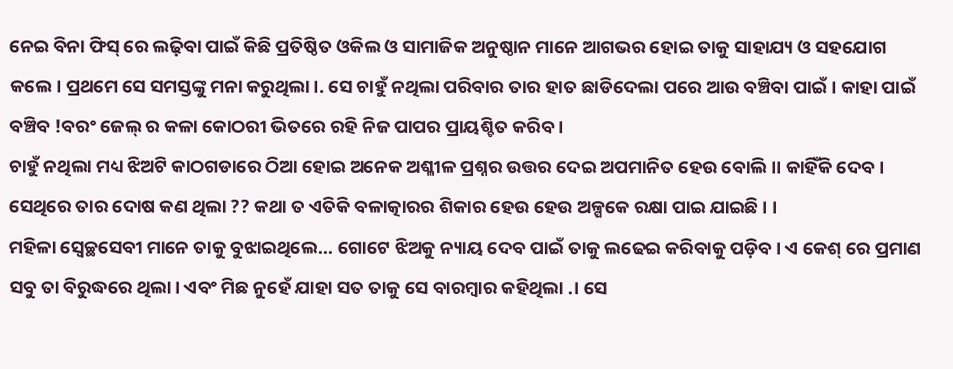ନେଇ ବିନା ଫିସ୍ ରେ ଲଢ଼ିବା ପାଇଁ କିଛି ପ୍ରତିଷ୍ଠିତ ଓକିଲ ଓ ସାମାଜିକ ଅନୁଷ୍ଠାନ ମାନେ ଆଗଭର ହୋଇ ତାକୁ ସାହାଯ୍ୟ ଓ ସହଯୋଗ କଲେ। ପ୍ରଥମେ ସେ ସମସ୍ତଙ୍କୁ ମନା କରୁଥିଲା ।. ସେ ଚାହୁଁ ନଥିଲା ପରିବାର ତାର ହାତ ଛାଡିଦେଲା ପରେ ଆଉ ବଞ୍ଚିବା ପାଇଁ। କାହା ପାଇଁ ବଞ୍ଚିବ !ବରଂ ଜେଲ୍ ର କଳା କୋଠରୀ ଭିତରେ ରହି ନିଜ ପାପର ପ୍ରାୟଶ୍ଚିତ କରିବ ।
ଚାହୁଁ ନଥିଲା ମଧ୍ୟ ଝିଅଟି କାଠଗଡାରେ ଠିଆ ହୋଇ ଅନେକ ଅଶ୍ଳୀଳ ପ୍ରଶ୍ନର ଉତ୍ତର ଦେଇ ଅପମାନିତ ହେଉ ବୋଲି।। କାହିଁକି ଦେବ। ସେଥିରେ ତାର ଦୋଷ କଣ ଥିଲା ?? କଥା ତ ଏତିକି ବଳାତ୍କାରର ଶିକାର ହେଉ ହେଉ ଅଳ୍ପକେ ରକ୍ଷା ପାଇ ଯାଇଛି । ।
ମହିଳା ସ୍ବେଚ୍ଛସେବୀ ମାନେ ତାକୁ ବୁଝାଇଥିଲେ... ଗୋଟେ ଝିଅକୁ ନ୍ୟାୟ ଦେବ ପାଇଁ ତାକୁ ଲଢେଇ କରିବାକୁ ପଡ଼ିବ। ଏ କେଶ୍ ରେ ପ୍ରମାଣ ସବୁ ତା ବିରୁଦ୍ଧରେ ଥିଲା। ଏବଂ ମିଛ ନୁହେଁ ଯାହା ସତ ତାକୁ ସେ ବାରମ୍ବାର କହିଥିଲା .। ସେ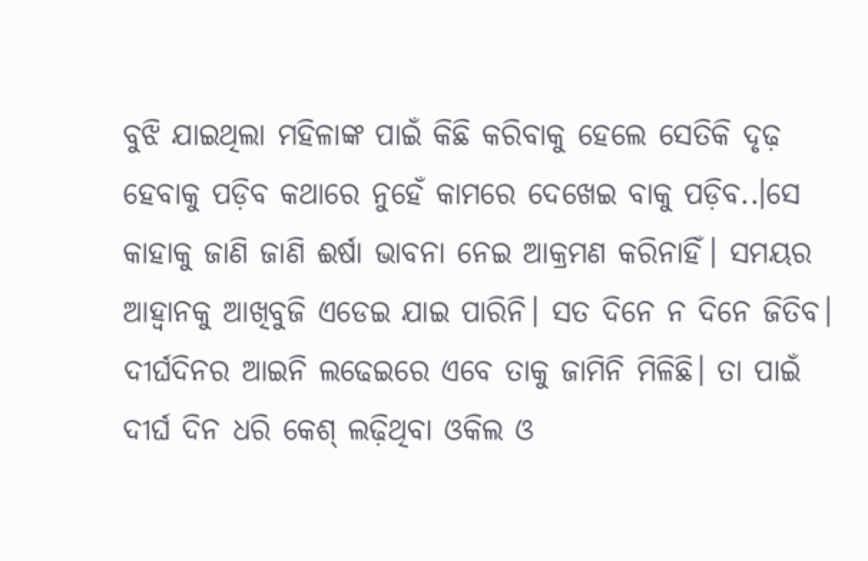ବୁଝି ଯାଇଥିଲା ମହିଳାଙ୍କ ପାଇଁ କିଛି କରିବାକୁ ହେଲେ ସେତିକି ଦୃଢ଼ ହେବାକୁ ପଡ଼ିବ କଥାରେ ନୁହେଁ କାମରେ ଦେଖେଇ ବାକୁ ପଡ଼ିବ..।ସେ କାହାକୁ ଜାଣି ଜାଣି ଈର୍ଷା ଭାବନା ନେଇ ଆକ୍ରମଣ କରିନାହିଁ। ସମୟର ଆହ୍ଵାନକୁ ଆଖିବୁଜି ଏଡେଇ ଯାଇ ପାରିନି। ସତ ଦିନେ ନ ଦିନେ ଜିତିବ।
ଦୀର୍ଘଦିନର ଆଇନି ଲଢେଇରେ ଏବେ ତାକୁ ଜାମିନି ମିଳିଛି। ତା ପାଇଁ ଦୀର୍ଘ ଦିନ ଧରି କେଶ୍ ଲଢ଼ିଥିବା ଓକିଲ ଓ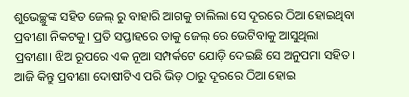ଶୁଭେଚ୍ଛୁଙ୍କ ସହିତ ଜେଲ୍ ରୁ ବାହାରି ଆଗକୁ ଚାଲିଲା ସେ ଦୂରରେ ଠିଆ ହୋଇଥିବା ପ୍ରବୀଣା ନିକଟକୁ। ପ୍ରତି ସପ୍ତାହରେ ତାକୁ ଜେଲ୍ ରେ ଭେଟିବାକୁ ଆସୁଥିଲା ପ୍ରବୀଣା। ଝିଅ ରୂପରେ ଏକ ନୂଆ ସମ୍ପର୍କଟେ ଯୋଡ଼ି ଦେଇଛି ସେ ଅନୁପମା ସହିତ । ଆଜି କିନ୍ତୁ ପ୍ରବୀଣା ଦୋଷୀଟିଏ ପରି ଭିଡ଼ ଠାରୁ ଦୂରରେ ଠିଆ ହୋଇ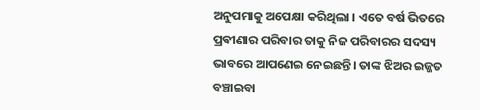ଅନୁପମାକୁ ଅପେକ୍ଷା କରିଥିଲା । ଏତେ ବର୍ଷ ଭିତରେ ପ୍ରଵୀଣାର ପରିବାର ତାକୁ ନିଜ ପରିବାରର ସଦସ୍ୟ ଭାବରେ ଆପଣେଇ ନେଇଛନ୍ତି। ତାଙ୍କ ଝିଅର ଇଜ୍ଜତ ବଞ୍ଚାଇବା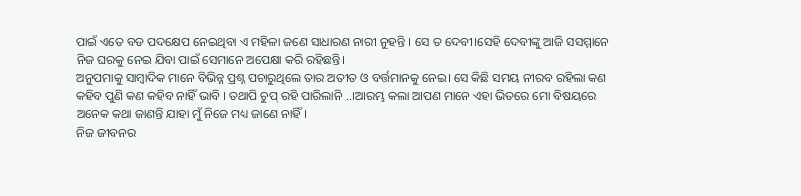ପାଇଁ ଏତେ ବଡ ପଦକ୍ଷେପ ନେଇଥିବା ଏ ମହିଳା ଜଣେ ସାଧାରଣ ନାରୀ ନୁହନ୍ତି । ସେ ତ ଦେବୀ।ସେହି ଦେବୀଙ୍କୁ ଆଜି ସସମ୍ମାନେ ନିଜ ଘରକୁ ନେଇ ଯିବା ପାଇଁ ସେମାନେ ଅପେକ୍ଷା କରି ରହିଛନ୍ତି।
ଅନୁପମାକୁ ସାମ୍ବାଦିକ ମାନେ ବିଭିନ୍ନ ପ୍ରଶ୍ନ ପଚାରୁଥିଲେ ତାର ଅତୀତ ଓ ବର୍ତ୍ତମାନକୁ ନେଇ। ସେ କିଛି ସମୟ ନୀରବ ରହିଲା କଣ କହିବ ପୁଣି କଣ କହିବ ନାହିଁ ଭାବି । ତଥାପି ଚୁପ୍ ରହି ପାରିଲାନି ..।ଆରମ୍ଭ କଲା ଆପଣ ମାନେ ଏହା ଭିତରେ ମୋ ବିଷୟରେ ଅନେକ କଥା ଜାଣନ୍ତି ଯାହା ମୁଁ ନିଜେ ମଧ୍ୟ ଜାଣେ ନାହିଁ।
ନିଜ ଜୀବନର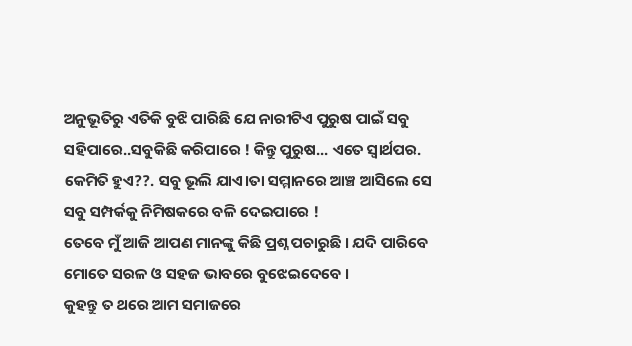ଅନୁଭୂତିରୁ ଏତିକି ବୁଝି ପାରିଛି ଯେ ନାରୀଟିଏ ପୁରୁଷ ପାଇଁ ସବୁ ସହିପାରେ..ସବୁକିଛି କରିପାରେ ! କିନ୍ତୁ ପୁରୁଷ... ଏତେ ସ୍ୱାର୍ଥପର. କେମିତି ହୁଏ??. ସବୁ ଭୂଲି ଯାଏ।ତା ସମ୍ମାନରେ ଆଞ୍ଚ ଆସିଲେ ସେ ସବୁ ସମ୍ପର୍କକୁ ନିମିଷକରେ ବଳି ଦେଇପାରେ !
ତେବେ ମୁଁ ଆଜି ଆପଣ ମାନଙ୍କୁ କିଛି ପ୍ରଶ୍ନ ପଚାରୁଛି । ଯଦି ପାରିବେ ମୋତେ ସରଳ ଓ ସହଜ ଭାବରେ ବୁଝେଇଦେବେ ।
କୁହନ୍ତୁ ତ ଥରେ ଆମ ସମାଜରେ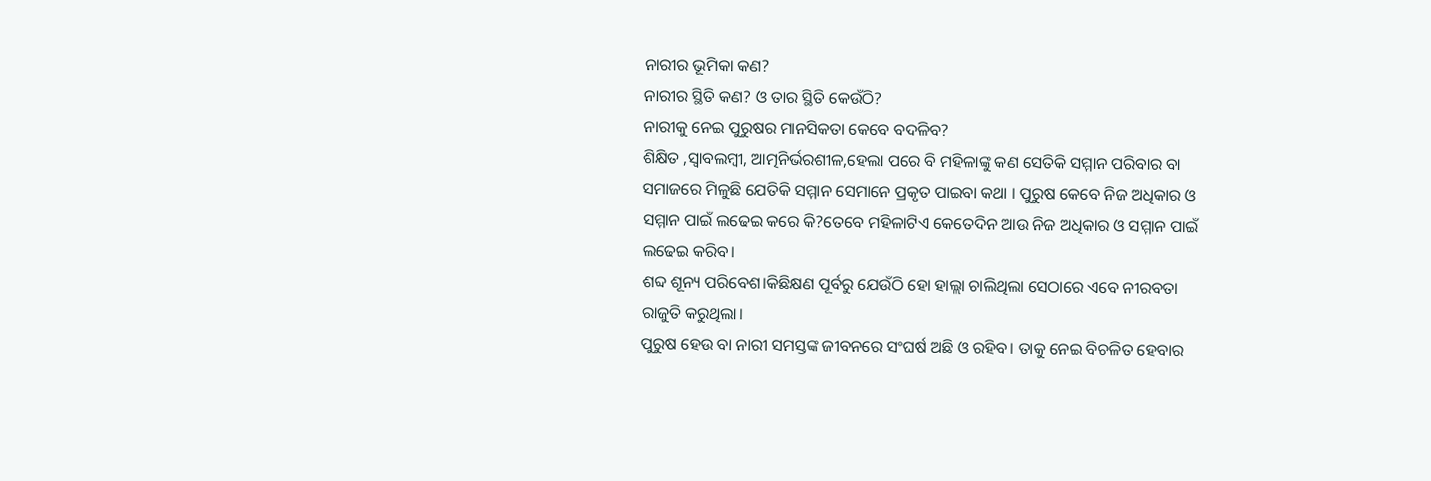ନାରୀର ଭୂମିକା କଣ?
ନାରୀର ସ୍ଥିତି କଣ? ଓ ତାର ସ୍ଥିତି କେଉଁଠି?
ନାରୀକୁ ନେଇ ପୁରୁଷର ମାନସିକତା କେବେ ବଦଳିବ?
ଶିକ୍ଷିତ ,ସ୍ବାବଲମ୍ବୀ, ଆତ୍ମନିର୍ଭରଶୀଳ,ହେଲା ପରେ ବି ମହିଳାଙ୍କୁ କଣ ସେତିକି ସମ୍ମାନ ପରିବାର ବା ସମାଜରେ ମିଳୁଛି ଯେତିକି ସମ୍ମାନ ସେମାନେ ପ୍ରକୃତ ପାଇବା କଥା । ପୁରୁଷ କେବେ ନିଜ ଅଧିକାର ଓ ସମ୍ମାନ ପାଇଁ ଲଢେଇ କରେ କି?ତେବେ ମହିଳାଟିଏ କେତେଦିନ ଆଉ ନିଜ ଅଧିକାର ଓ ସମ୍ମାନ ପାଇଁ ଲଢେଇ କରିବ।
ଶବ୍ଦ ଶୂନ୍ୟ ପରିବେଶ।କିଛିକ୍ଷଣ ପୂର୍ବରୁ ଯେଉଁଠି ହୋ ହାଲ୍ଲା ଚାଲିଥିଲା ସେଠାରେ ଏବେ ନୀରବତା ରାଜୁତି କରୁଥିଲା।
ପୁରୁଷ ହେଉ ବା ନାରୀ ସମସ୍ତଙ୍କ ଜୀବନରେ ସଂଘର୍ଷ ଅଛି ଓ ରହିବ। ତାକୁ ନେଇ ବିଚଳିତ ହେବାର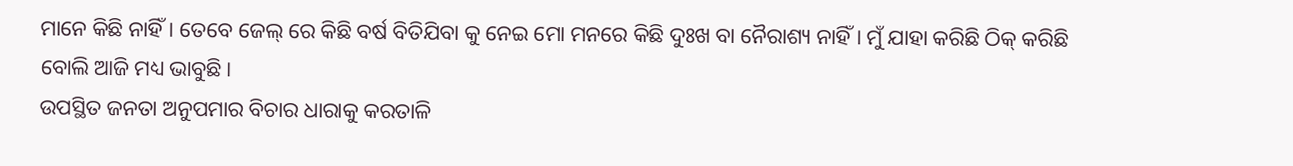ମାନେ କିଛି ନାହିଁ। ତେବେ ଜେଲ୍ ରେ କିଛି ବର୍ଷ ବିତିଯିବା କୁ ନେଇ ମୋ ମନରେ କିଛି ଦୁଃଖ ବା ନୈରାଶ୍ୟ ନାହିଁ। ମୁଁ ଯାହା କରିଛି ଠିକ୍ କରିଛି ବୋଲି ଆଜି ମଧ୍ୟ ଭାବୁଛି।
ଉପସ୍ଥିତ ଜନତା ଅନୁପମାର ବିଚାର ଧାରାକୁ କରତାଳି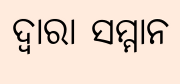ଦ୍ଵାରା ସମ୍ମାନ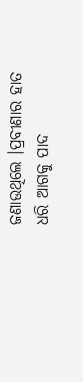ଜଣାଉଥିଲେ ।ପ୍ରବୀଣାର ହାତ ଧରି ଆଗକୁ ପାଦ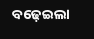ବଢ଼େଇଲା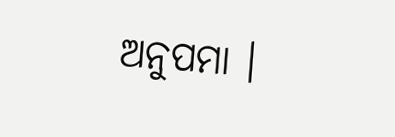ଅନୁପମା ।